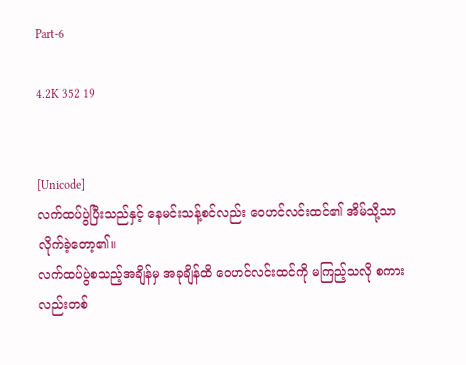Part-6

4.2K 352 19


[Unicode]
လက်ထပ်ပွဲပြီးသည်နှင့် နေမင်းသန့်စင်လည်း ဝေဟင်လင်းထင်၏ အိမ်သို့သာလိုက်ခဲ့တော့၏။
လက်ထပ်ပွဲစသည့်အချိန်မှ အခုချိန်ထိ ဝေဟင်လင်းထင်ကို မကြည့်သလို စကားလည်းတစ်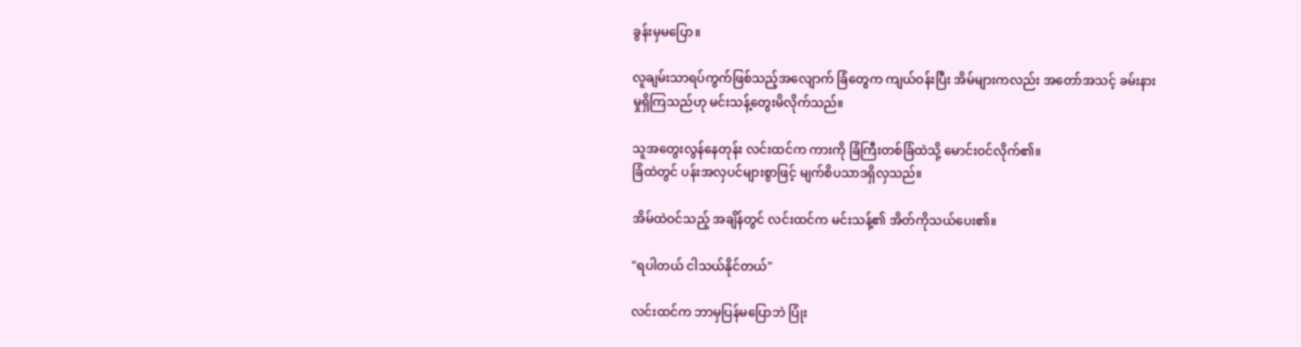ခွန်းမှမပြော။

လူချမ်းသာရပ်ကွက်ဖြစ်သည့်အလျောက် ခြံတွေက ကျယ်ဝန်းပြီး အိမ်များကလည်း အတော်အသင့် ခမ်းနားမှုရှိကြသည်ဟု မင်းသန့်တွေးမိလိုက်သည်။

သူအတွေးလွန်နေတုန်း လင်းထင်က ကားကို ခြံကြီးတစ်ခြံထဲသို့ မောင်းဝင်လိုက်၏။
ခြံထဲတွင် ပန်းအလှပင်များစွာဖြင့် မျက်စိပသာဒရှိလှသည်။

အိမ်ထဲဝင်သည့် အချိန်တွင် လင်းထင်က မင်းသန့်၏ အိတ်ကိုသယ်ပေး၏။

"ရပါတယ် ငါသယ်နိုင်တယ်"

လင်းထင်က ဘာမှပြန်မပြောဘဲ ပြုံး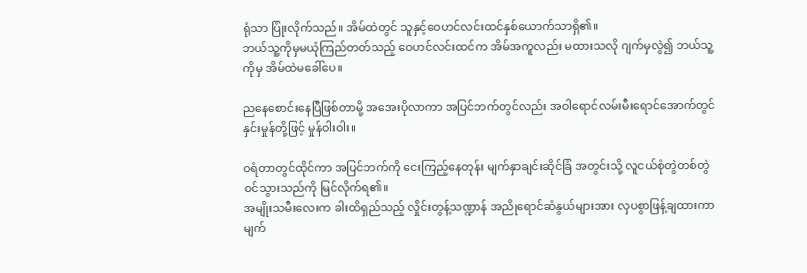ရုံသာ ပြုံးလိုက်သည်။ အိမ်ထဲတွင် သူနှင့်ဝေဟင်လင်းထင်နှစ်ယောက်သာရှိ၏။
ဘယ်သူ့ကိုမှမယုံကြည်တတ်သည့် ဝေဟင်လင်းထင်က အိမ်အကူလည်း မထားသလို ဂျက်မှလွဲ၍ ဘယ်သူ့ကိုမှ အိမ်ထဲမခေါ်ပေ။

ညနေစောင်းနေပြီဖြစ်တာမို့ အအေးပိုလာကာ အပြင်ဘက်တွင်လည်း အဝါရောင်လမ်းမီးရောင်အောက်တွင် နှင်းမှုန်တို့ဖြင့် မှုန်ဝါးဝါး။

ဝရံတာတွင်ထိုင်ကာ အပြင်ဘက်ကို ငေးကြည့်နေတုန်း မျက်နှာချင်းဆိုင်ခြံ အတွင်းသို့ လူငယ်စုံတွဲတစ်တွဲဝင်သွားသည်ကို မြင်လိုက်ရ၏။
အမျိုးသမီးလေးက ခါးထိရှည်သည့် လှိုင်းတွန့်သဏ္ဍာန် အညိုရောင်ဆံနွယ်များအား လှပစွာဖြန့်ချထားကာ မျက်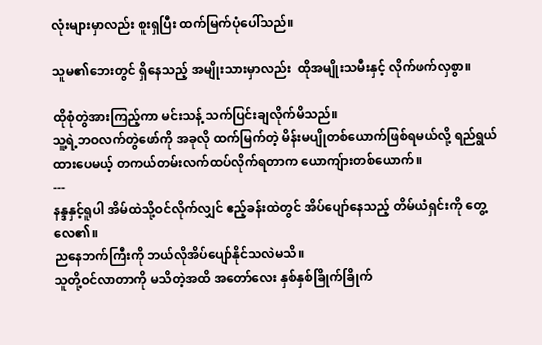လုံးများမှာလည်း စူးရှပြီး ထက်မြက်ပုံပေါ်သည်။

သူမ၏ဘေး‌တွင် ရှိနေသည့် အမျိုးသားမှာလည်း  ထိုအမျိုးသမီးနှင့် လိုက်ဖက်လှစွာ။

ထိုစုံတွဲအားကြည့်ကာ မင်းသန့် သက်ပြင်းချလိုက်မိသည်။
သူ့ရဲ့ဘဝလက်တွဲဖော်ကို အခုလို ထက်မြက်တဲ့ မိန်းမပျိုတစ်ယောက်ဖြစ်ရမယ်လို့ ရည်ရွယ်ထားပေမယ့် တကယ်တမ်းလက်ထပ်လိုက်ရတာက ယောကျ်ားတစ်ယောက်။
---
နန္ဒနှင့်ရူပါ အိမ်ထဲသို့ဝင်လိုက်လျှင် ဧည့်ခန်းထဲတွင် အိပ်ပျော်နေသည့် တိမ်ယံရှင်းကို တွေ့လေ၏။
ညနေဘက်ကြီးကို ဘယ်လိုအိပ်ပျော်နိုင်သလဲမသိ။
သူတို့ဝင်လာတာကို မသိတဲ့အထိ အတော်လေး နှစ်နှစ်ခြိုက်ခြိုက်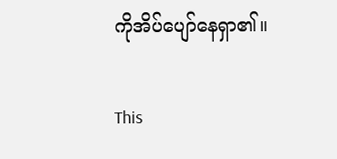ကိုအိပ်ပျော်နေရှာ၏။

This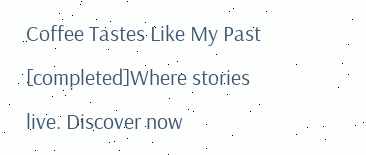Coffee Tastes Like My Past [completed]Where stories live. Discover now